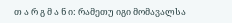თ ა რ გ მ ა ნ ი: რამეთუ იგი მომავალსა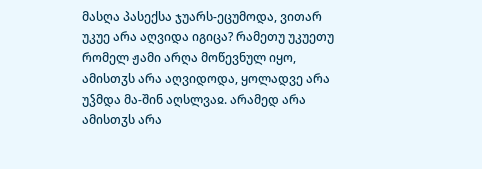მასღა პასექსა ჯუარს-ეცუმოდა, ვითარ უკუე არა აღვიდა იგიცა? რამეთუ უკუეთუ რომელ ჟამი არღა მოწევნულ იყო, ამისთჳს არა აღვიდოდა, ყოლადვე არა უჴმდა მა-შინ აღსლვაჲ. არამედ არა ამისთჳს არა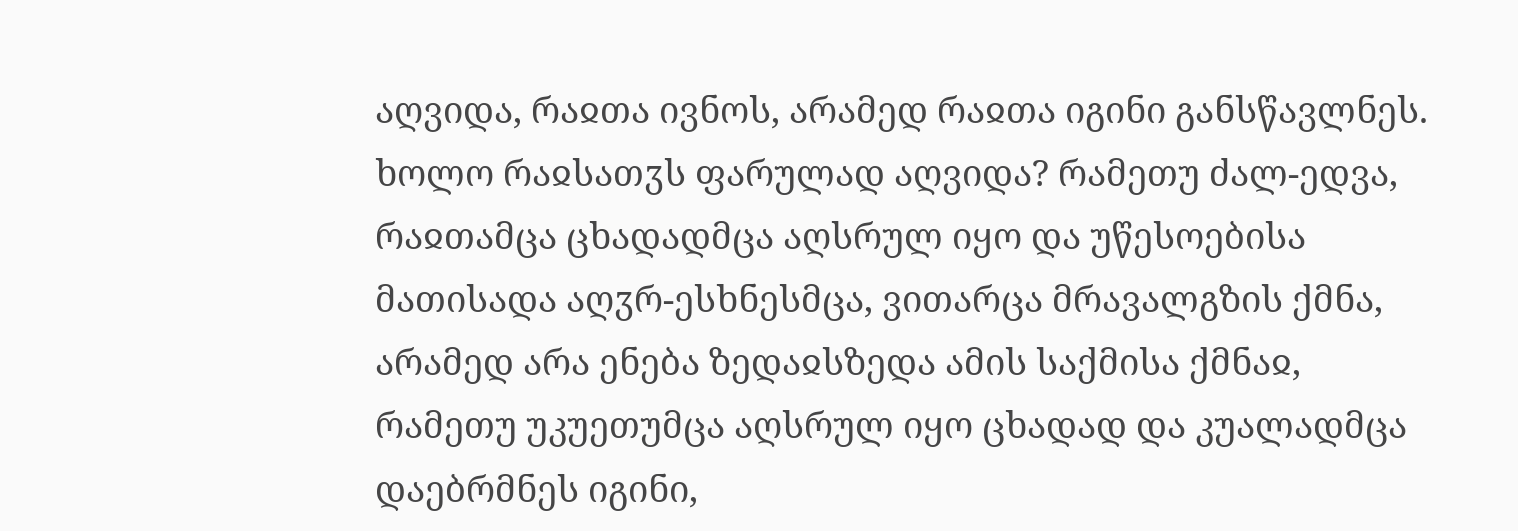აღვიდა, რაჲთა ივნოს, არამედ რაჲთა იგინი განსწავლნეს. ხოლო რაჲსათჳს ფარულად აღვიდა? რამეთუ ძალ-ედვა, რაჲთამცა ცხადადმცა აღსრულ იყო და უწესოებისა მათისადა აღჳრ-ესხნესმცა, ვითარცა მრავალგზის ქმნა, არამედ არა ენება ზედაჲსზედა ამის საქმისა ქმნაჲ, რამეთუ უკუეთუმცა აღსრულ იყო ცხადად და კუალადმცა დაებრმნეს იგინი,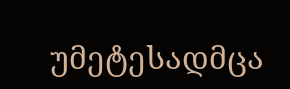უმეტესადმცა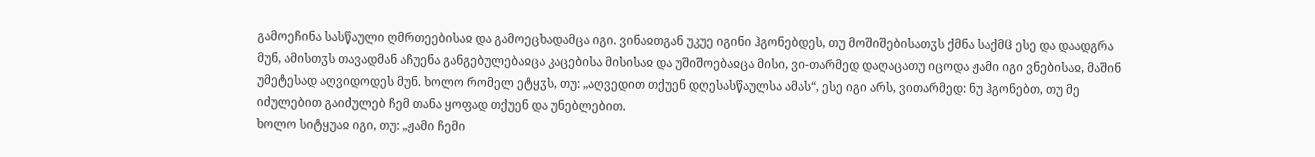გამოეჩინა სასწაული ღმრთეებისაჲ და გამოეცხადამცა იგი. ვინაჲთგან უკუე იგინი ჰგონებდეს, თუ მოშიშებისათჳს ქმნა საქმჱ ესე და დაადგრა მუნ, ამისთჳს თავადმან აჩუენა განგებულებაჲცა კაცებისა მისისაჲ და უშიშოებაჲცა მისი, ვი-თარმედ დაღაცათუ იცოდა ჟამი იგი ვნებისაჲ, მაშინ უმეტესად აღვიდოდეს მუნ. ხოლო რომელ ეტყჳს, თუ: „აღვედით თქუენ დღესასწაულსა ამას“, ესე იგი არს, ვითარმედ: ნუ ჰგონებთ, თუ მე იძულებით გაიძულებ ჩემ თანა ყოფად თქუენ და უნებლებით.
ხოლო სიტყუაჲ იგი, თუ: „ჟამი ჩემი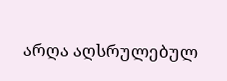არღა აღსრულებულ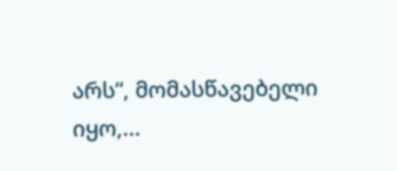არს“, მომასწავებელი იყო,...